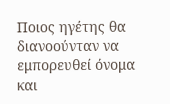Ποιος ηγέτης θα διανοούνταν να εμπορευθεί όνομα και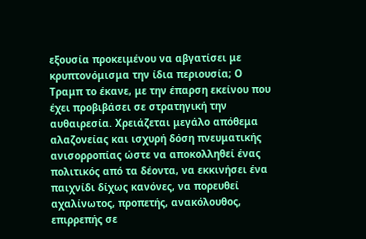εξουσία προκειμένου να αβγατίσει με κρυπτονόμισμα την ίδια περιουσία; Ο Τραμπ το έκανε, με την έπαρση εκείνου που έχει προβιβάσει σε στρατηγική την αυθαιρεσία. Χρειάζεται μεγάλο απόθεμα αλαζονείας και ισχυρή δόση πνευματικής ανισορροπίας ώστε να αποκολληθεί ένας πολιτικός από τα δέοντα, να εκκινήσει ένα παιχνίδι δίχως κανόνες, να πορευθεί αχαλίνωτος, προπετής, ανακόλουθος, επιρρεπής σε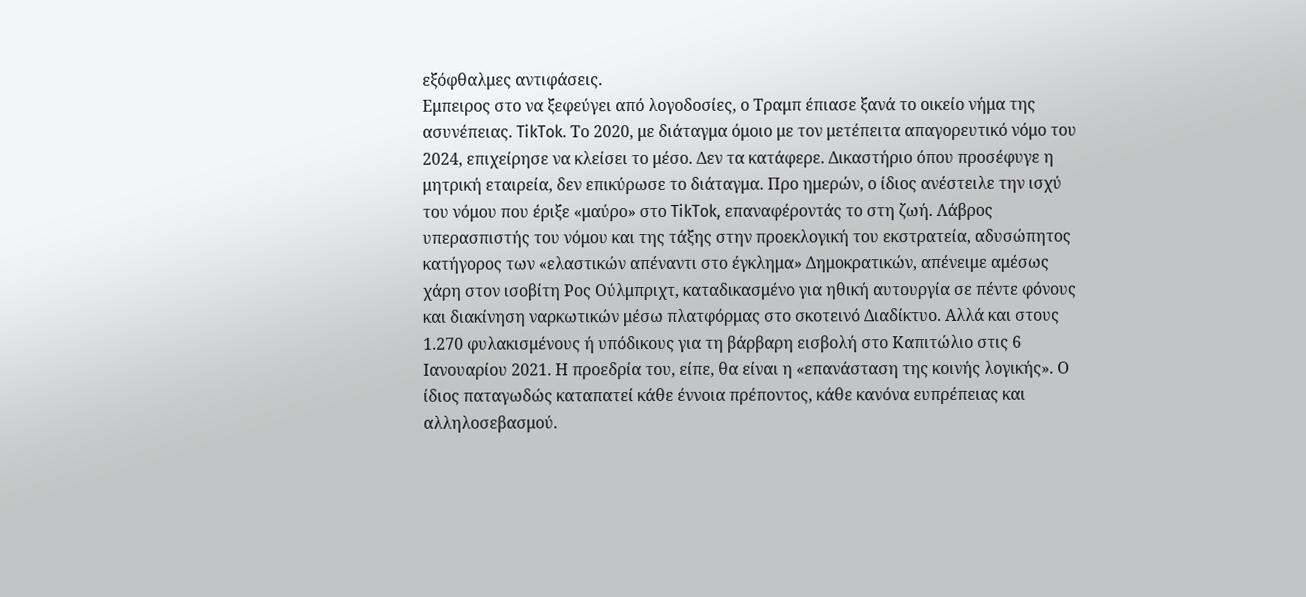εξόφθαλμες αντιφάσεις.
Εμπειρος στο να ξεφεύγει από λογοδοσίες, ο Τραμπ έπιασε ξανά το οικείο νήμα της ασυνέπειας. TikTok. Το 2020, με διάταγμα όμοιο με τον μετέπειτα απαγορευτικό νόμο του 2024, επιχείρησε να κλείσει το μέσο. Δεν τα κατάφερε. Δικαστήριο όπου προσέφυγε η μητρική εταιρεία, δεν επικύρωσε το διάταγμα. Προ ημερών, ο ίδιος ανέστειλε την ισχύ του νόμου που έριξε «μαύρο» στο TikTok, επαναφέροντάς το στη ζωή. Λάβρος υπερασπιστής του νόμου και της τάξης στην προεκλογική του εκστρατεία, αδυσώπητος κατήγορος των «ελαστικών απέναντι στο έγκλημα» Δημοκρατικών, απένειμε αμέσως χάρη στον ισοβίτη Ρος Ούλμπριχτ, καταδικασμένο για ηθική αυτουργία σε πέντε φόνους και διακίνηση ναρκωτικών μέσω πλατφόρμας στο σκοτεινό Διαδίκτυο. Αλλά και στους 1.270 φυλακισμένους ή υπόδικους για τη βάρβαρη εισβολή στο Καπιτώλιο στις 6 Ιανουαρίου 2021. Η προεδρία του, είπε, θα είναι η «επανάσταση της κοινής λογικής». Ο ίδιος παταγωδώς καταπατεί κάθε έννοια πρέποντος, κάθε κανόνα ευπρέπειας και αλληλοσεβασμού.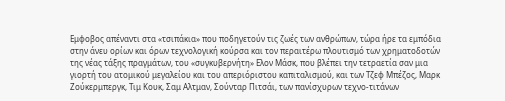Εμφοβος απέναντι στα «τσιπάκια» που ποδηγετούν τις ζωές των ανθρώπων, τώρα ήρε τα εμπόδια στην άνευ ορίων και όρων τεχνολογική κούρσα και τον περαιτέρω πλουτισμό των χρηματοδοτών της νέας τάξης πραγμάτων, του «συγκυβερνήτη» Ελον Μάσκ, που βλέπει την τετραετία σαν μια γιορτή του ατομικού μεγαλείου και του απεριόριστου καπιταλισμού, και των Τζεφ Μπέζος, Μαρκ Ζούκερμπεργκ, Τιμ Κουκ, Σαμ Αλτμαν, Σούνταρ Πιτσάι, των πανίσχυρων τεχνο-τιτάνων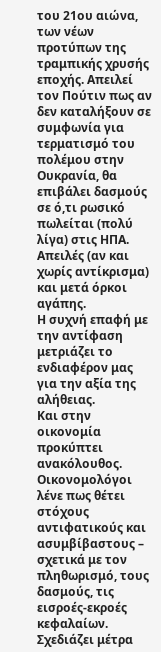του 21ου αιώνα, των νέων προτύπων της τραμπικής χρυσής εποχής. Απειλεί τον Πούτιν πως αν δεν καταλήξουν σε συμφωνία για τερματισμό του πολέμου στην Ουκρανία, θα επιβάλει δασμούς σε ό,τι ρωσικό πωλείται (πολύ λίγα) στις ΗΠΑ. Απειλές (αν και χωρίς αντίκρισμα) και μετά όρκοι αγάπης.
Η συχνή επαφή με την αντίφαση μετριάζει το ενδιαφέρον μας για την αξία της αλήθειας.
Και στην οικονομία προκύπτει ανακόλουθος. Οικονομολόγοι λένε πως θέτει στόχους αντιφατικούς και ασυμβίβαστους – σχετικά με τον πληθωρισμό, τους δασμούς, τις εισροές-εκροές κεφαλαίων. Σχεδιάζει μέτρα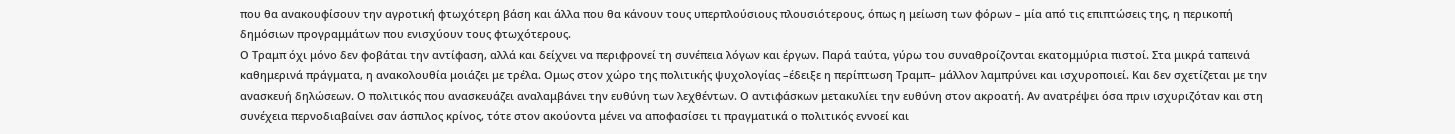που θα ανακουφίσουν την αγροτική φτωχότερη βάση και άλλα που θα κάνουν τους υπερπλούσιους πλουσιότερους, όπως η μείωση των φόρων – μία από τις επιπτώσεις της, η περικοπή δημόσιων προγραμμάτων που ενισχύουν τους φτωχότερους.
Ο Τραμπ όχι μόνο δεν φοβάται την αντίφαση, αλλά και δείχνει να περιφρονεί τη συνέπεια λόγων και έργων. Παρά ταύτα, γύρω του συναθροίζονται εκατομμύρια πιστοί. Στα μικρά ταπεινά καθημερινά πράγματα, η ανακολουθία μοιάζει με τρέλα. Oμως στον χώρο της πολιτικής ψυχολογίας –έδειξε η περίπτωση Τραμπ– μάλλον λαμπρύνει και ισχυροποιεί. Και δεν σχετίζεται με την ανασκευή δηλώσεων. Ο πολιτικός που ανασκευάζει αναλαμβάνει την ευθύνη των λεχθέντων. Ο αντιφάσκων μετακυλίει την ευθύνη στον ακροατή. Αν ανατρέψει όσα πριν ισχυριζόταν και στη συνέχεια περνοδιαβαίνει σαν άσπιλος κρίνος, τότε στον ακούοντα μένει να αποφασίσει τι πραγματικά ο πολιτικός εννοεί και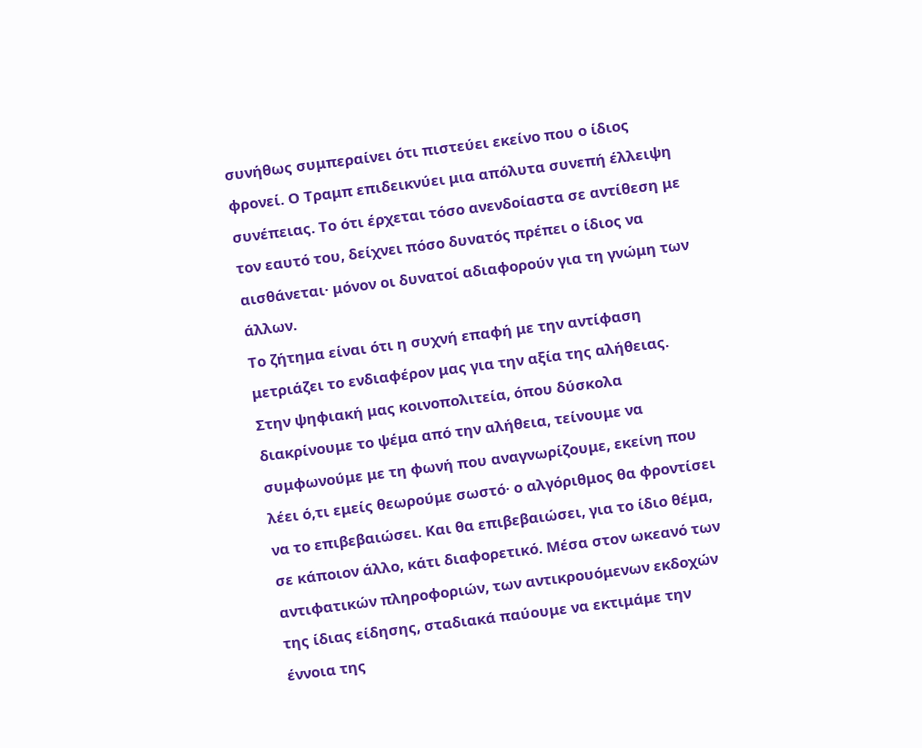συνήθως συμπεραίνει ότι πιστεύει εκείνο που ο ίδιος φρονεί. Ο Τραμπ επιδεικνύει μια απόλυτα συνεπή έλλειψη συνέπειας. Το ότι έρχεται τόσο ανενδοίαστα σε αντίθεση με τον εαυτό του, δείχνει πόσο δυνατός πρέπει ο ίδιος να αισθάνεται· μόνον οι δυνατοί αδιαφορούν για τη γνώμη των άλλων.
Το ζήτημα είναι ότι η συχνή επαφή με την αντίφαση μετριάζει το ενδιαφέρον μας για την αξία της αλήθειας. Στην ψηφιακή μας κοινοπολιτεία, όπου δύσκολα διακρίνουμε το ψέμα από την αλήθεια, τείνουμε να συμφωνούμε με τη φωνή που αναγνωρίζουμε, εκείνη που λέει ό,τι εμείς θεωρούμε σωστό· ο αλγόριθμος θα φροντίσει να το επιβεβαιώσει. Και θα επιβεβαιώσει, για το ίδιο θέμα, σε κάποιον άλλο, κάτι διαφορετικό. Μέσα στον ωκεανό των αντιφατικών πληροφοριών, των αντικρουόμενων εκδοχών της ίδιας είδησης, σταδιακά παύουμε να εκτιμάμε την έννοια της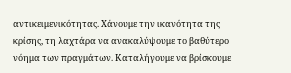αντικειμενικότητας. Χάνουμε την ικανότητα της κρίσης, τη λαχτάρα να ανακαλύψουμε το βαθύτερο νόημα των πραγμάτων. Καταλήγουμε να βρίσκουμε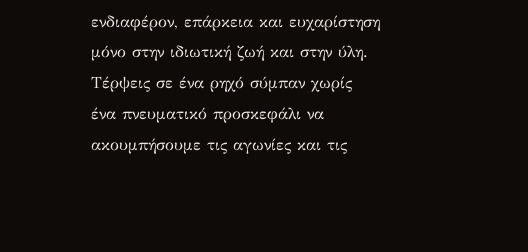ενδιαφέρον, επάρκεια και ευχαρίστηση μόνο στην ιδιωτική ζωή και στην ύλη. Τέρψεις σε ένα ρηχό σύμπαν χωρίς ένα πνευματικό προσκεφάλι να ακουμπήσουμε τις αγωνίες και τις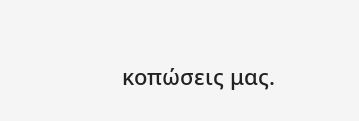κοπώσεις μας.